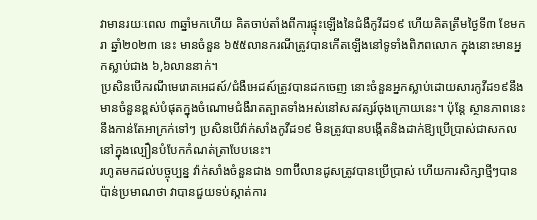វាមានរយៈពេល ៣ឆ្នាំមកហើយ គិតចាប់តាំងពីការផ្ទុះឡើងនៃជំងឺកូវីដ១៩ ហើយគិតត្រឹមថ្ងៃទី៣ ខែមករា ឆ្នាំ២០២៣ នេះ មានចំនួន ៦៥៥លានករណីត្រូវបានកើតឡើងនៅទូទាំងពិភពលោក ក្នុងនោះមានអ្នកស្លាប់ជាង ៦,៦លាននាក់។
ប្រសិនបើករណីមេរោគអេដស៍/ជំងឺអេដស៍ត្រូវបានដកចេញ នោះចំនួនអ្នកស្លាប់ដោយសារកូវីដ១៩នឹងមានចំនួនខ្ពស់បំផុតក្នុងចំណោមជំងឺរាតត្បាតទាំងអស់នៅសតវត្សរ៍ចុងក្រោយនេះ។ ប៉ុន្តែ ស្ថានភាពនេះនឹងកាន់តែអាក្រក់ទៅៗ ប្រសិនបើវ៉ាក់សាំងកូវីដ១៩ មិនត្រូវបានបង្កើតនិងដាក់ឱ្យប្រើប្រាស់ជាសកល នៅក្នុងល្បឿនបំបែកកំណត់ត្រាបែបនេះ។
រហូតមកដល់បច្ចុប្បន្ន វ៉ាក់សាំងចំនួនជាង ១៣ប៊ីលានដូសត្រូវបានប្រើប្រាស់ ហើយការសិក្សាថ្មីៗបានប៉ាន់ប្រមាណថា វាបានជួយទប់ស្កាត់ការ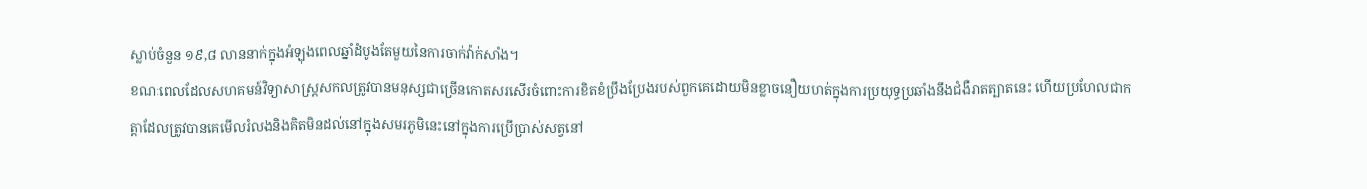ស្លាប់ចំនួន ១៩,៨ លាននាក់ក្នុងអំឡុងពេលឆ្នាំដំបូងតែមួយនៃការចាក់វ៉ាក់សាំង។
ខណៈពេលដែលសហគមន៍វិទ្យាសាស្ត្រសកលត្រូវបានមនុស្សជាច្រើនកោតសរសើរចំពោះការខិតខំប្រឹងប្រែងរបស់ពួកគេដោយមិនខ្លាចនឿយហត់ក្នុងការប្រយុទ្ធប្រឆាំងនឹងជំងឺរាតត្បាតនេះ ហើយប្រហែលជាកត្តាដែលត្រូវបានគេមើលរំលងនិងគិតមិនដល់នៅក្នុងសមរភូមិនេះនៅក្នុងការប្រើប្រាស់សត្វនៅ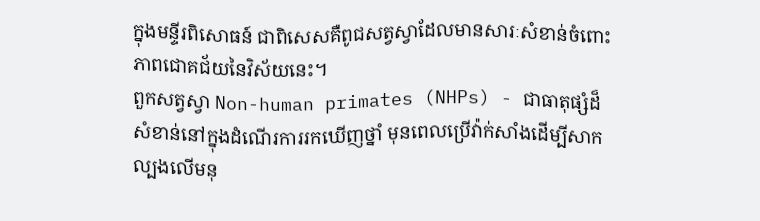ក្នុងមន្ទីរពិសោធន៍ ជាពិសេសគឺពូជសត្វស្វាដែលមានសារៈសំខាន់ចំពោះភាពជោគជ័យនៃវិស័យនេះ។
ពួកសត្វស្វា Non-human primates (NHPs) - ជាធាតុផ្សំដ៏សំខាន់នៅក្នុងដំណើរការរកឃើញថ្នាំ មុនពេលប្រើវ៉ាក់សាំងដើម្បីសាកល្បងលើមនុ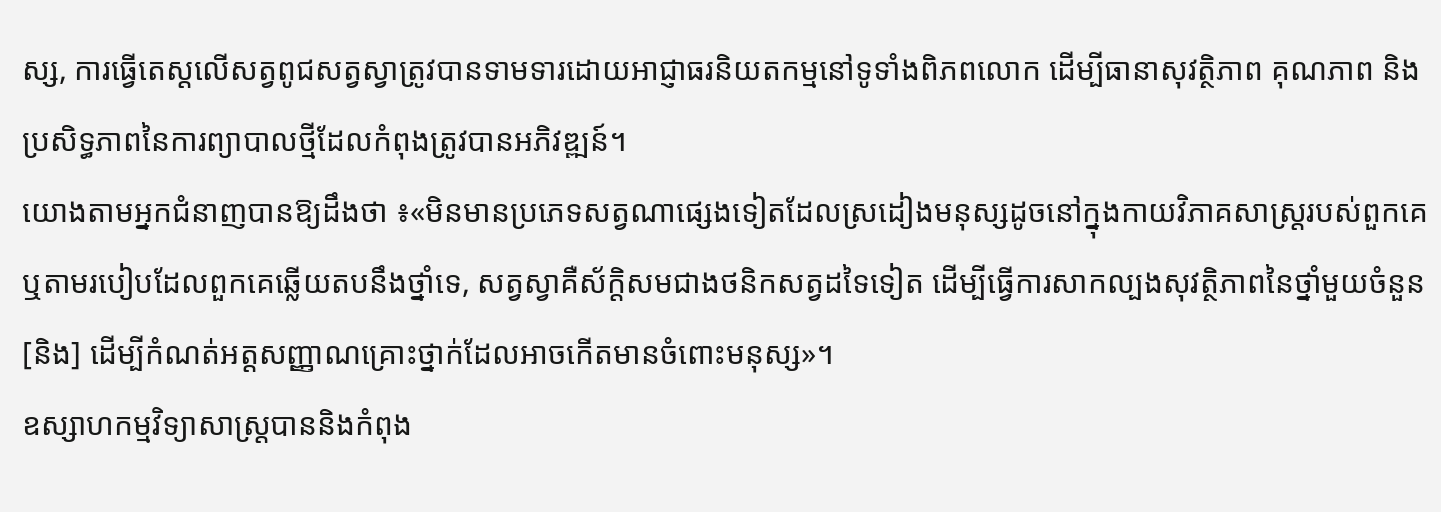ស្ស, ការធ្វើតេស្តលើសត្វពូជសត្វស្វាត្រូវបានទាមទារដោយអាជ្ញាធរនិយតកម្មនៅទូទាំងពិភពលោក ដើម្បីធានាសុវត្ថិភាព គុណភាព និងប្រសិទ្ធភាពនៃការព្យាបាលថ្មីដែលកំពុងត្រូវបានអភិវឌ្ឍន៍។
យោងតាមអ្នកជំនាញបានឱ្យដឹងថា ៖«មិនមានប្រភេទសត្វណាផ្សេងទៀតដែលស្រដៀងមនុស្សដូចនៅក្នុងកាយវិភាគសាស្ត្ររបស់ពួកគេ ឬតាមរបៀបដែលពួកគេឆ្លើយតបនឹងថ្នាំទេ, សត្វស្វាគឺស័ក្តិសមជាងថនិកសត្វដទៃទៀត ដើម្បីធ្វើការសាកល្បងសុវត្ថិភាពនៃថ្នាំមួយចំនួន[និង] ដើម្បីកំណត់អត្តសញ្ញាណគ្រោះថ្នាក់ដែលអាចកើតមានចំពោះមនុស្ស»។
ឧស្សាហកម្មវិទ្យាសាស្ត្របាននិងកំពុង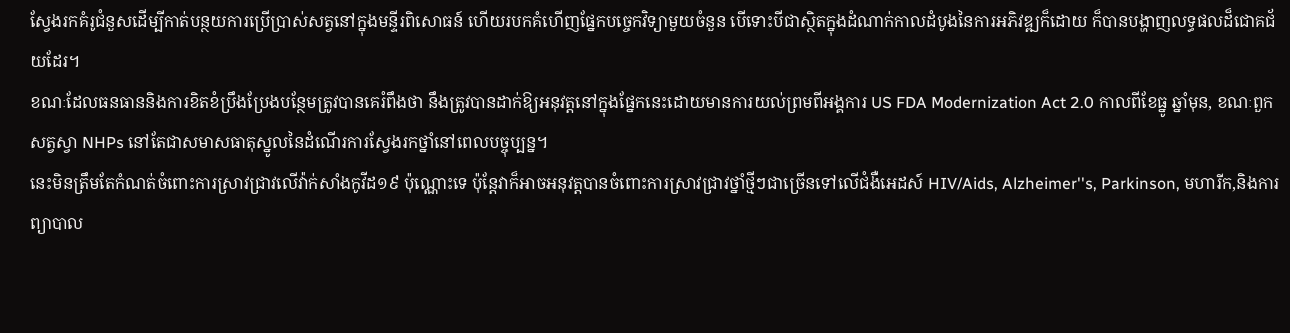ស្វែងរកគំរូជំនួសដើម្បីកាត់បន្ថយការប្រើប្រាស់សត្វនៅក្នុងមន្ទីរពិសោធន៍ ហើយរបកគំហើញផ្នែកបច្ចេកវិទ្យាមួយចំនួន បើទោះបីជាស្ថិតក្នុងដំណាក់កាលដំបូងនៃការអភិវឌ្ឍក៏ដោយ ក៏បានបង្ហាញលទ្ធផលដ៏ជោគជ័យដែរ។
ខណៈដែលធនធាននិងការខិតខំប្រឹងប្រែងបន្ថែមត្រូវបានគេរំពឹងថា នឹងត្រូវបានដាក់ឱ្យអនុវត្តនៅក្នុងផ្នែកនេះដោយមានការយល់ព្រមពីអង្គការ US FDA Modernization Act 2.0 កាលពីខែធ្នូ ឆ្នាំមុន, ខណៈពួកសត្វស្វា NHPs នៅតែជាសមាសធាតុស្នូលនៃដំណើរការស្វែងរកថ្នាំនៅពេលបច្ចុប្បន្ន។
នេះមិនត្រឹមតែកំណត់ចំពោះការស្រាវជ្រាវលើវ៉ាក់សាំងកូវីដ១៩ ប៉ុណ្ណោះទេ ប៉ុន្តែវាក៏អាចអនុវត្តបានចំពោះការស្រាវជ្រាវថ្នាំថ្មីៗជាច្រើនទៅលើជំងឺអេដស៍ HIV/Aids, Alzheimer''s, Parkinson, មហារីក,និងការព្យាបាល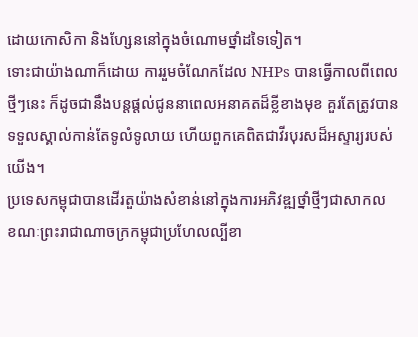ដោយកោសិកា និងហ្សែននៅក្នុងចំណោមថ្នាំដទៃទៀត។
ទោះជាយ៉ាងណាក៏ដោយ ការរួមចំណែកដែល NHPs បានធ្វើកាលពីពេលថ្មីៗនេះ ក៏ដូចជានឹងបន្តផ្តល់ជូននាពេលអនាគតដ៏ខ្លីខាងមុខ គួរតែត្រូវបានទទួលស្គាល់កាន់តែទូលំទូលាយ ហើយពួកគេពិតជាវីរបុរសដ៏អស្ទារ្យរបស់យើង។
ប្រទេសកម្ពុជាបានដើរតួយ៉ាងសំខាន់នៅក្នុងការអភិវឌ្ឍថ្នាំថ្មីៗជាសាកល ខណៈព្រះរាជាណាចក្រកម្ពុជាប្រហែលល្បីខា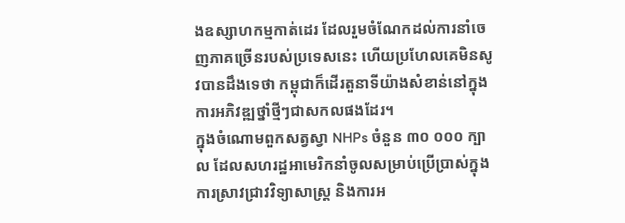ងឧស្សាហកម្មកាត់ដេរ ដែលរួមចំណែកដល់ការនាំចេញភាគច្រើនរបស់ប្រទេសនេះ ហើយប្រហែលគេមិនសូវបានដឹងទេថា កម្ពុជាក៏ដើរតួនាទីយ៉ាងសំខាន់នៅក្នុងការអភិវឌ្ឍថ្នាំថ្មីៗជាសកលផងដែរ។
ក្នុងចំណោមពួកសត្វស្វា NHPs ចំនួន ៣០ ០០០ ក្បាល ដែលសហរដ្ឋអាមេរិកនាំចូលសម្រាប់ប្រើប្រាស់ក្នុងការស្រាវជ្រាវវិទ្យាសាស្ត្រ និងការអ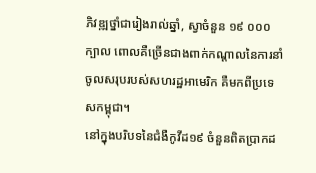ភិវឌ្ឍថ្នាំជារៀងរាល់ឆ្នាំ, ស្វាចំនួន ១៩ ០០០ ក្បាល ពោលគឺច្រើនជាងពាក់កណ្តាលនៃការនាំចូលសរុបរបស់សហរដ្ឋអាមេរិក គឺមកពីប្រទេសកម្ពុជា។
នៅក្នុងបរិបទនៃជំងឺកូវីដ១៩ ចំនួនពិតប្រាកដ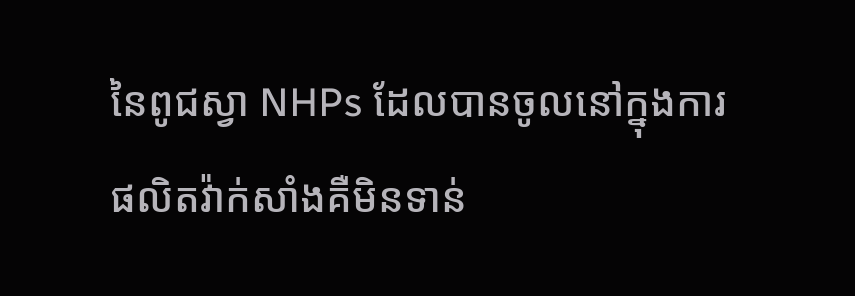នៃពូជស្វា NHPs ដែលបានចូលនៅក្នុងការផលិតវ៉ាក់សាំងគឺមិនទាន់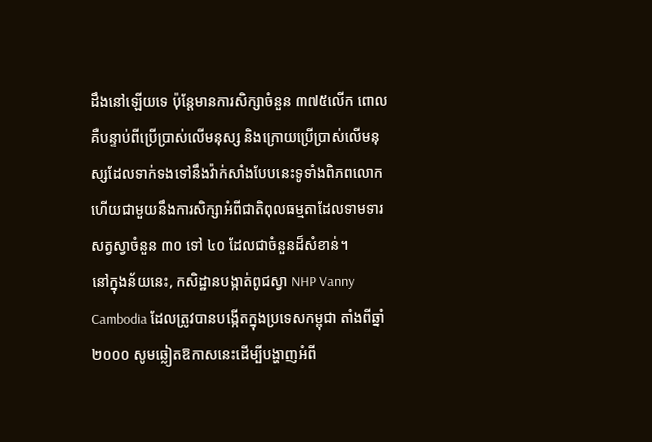ដឹងនៅឡើយទេ ប៉ុន្តែមានការសិក្សាចំនួន ៣៧៥លើក ពោលគឺបន្ទាប់ពីប្រើប្រាស់លើមនុស្ស និងក្រោយប្រើប្រាស់លើមនុស្សដែលទាក់ទងទៅនឹងវ៉ាក់សាំងបែបនេះទូទាំងពិភពលោក ហើយជាមួយនឹងការសិក្សាអំពីជាតិពុលធម្មតាដែលទាមទារសត្វស្វាចំនួន ៣០ ទៅ ៤០ ដែលជាចំនួនដ៏សំខាន់។
នៅក្នុងន័យនេះ, កសិដ្ឋានបង្កាត់ពូជស្វា NHP Vanny Cambodia ដែលត្រូវបានបង្កើតក្នុងប្រទេសកម្ពុជា តាំងពីឆ្នាំ ២០០០ សូមឆ្លៀតឱកាសនេះដើម្បីបង្ហាញអំពី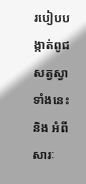របៀបបង្កាត់ពូជសត្វស្វាទាំងនេះ និង អំពីសារៈ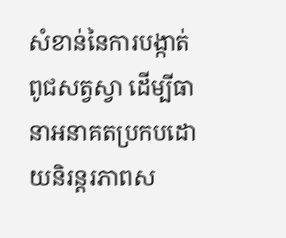សំខាន់នៃការបង្កាត់ពូជសត្វស្វា ដើម្បីធានាអនាគតប្រកបដោយនិរន្តរភាពស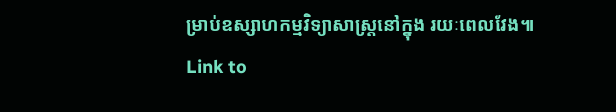ម្រាប់ឧស្សាហកម្មវិទ្យាសាស្ត្រនៅក្នុង រយៈពេលវែង៕
Link to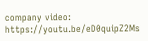company video: https://youtu.be/eD0quipZ2Ms